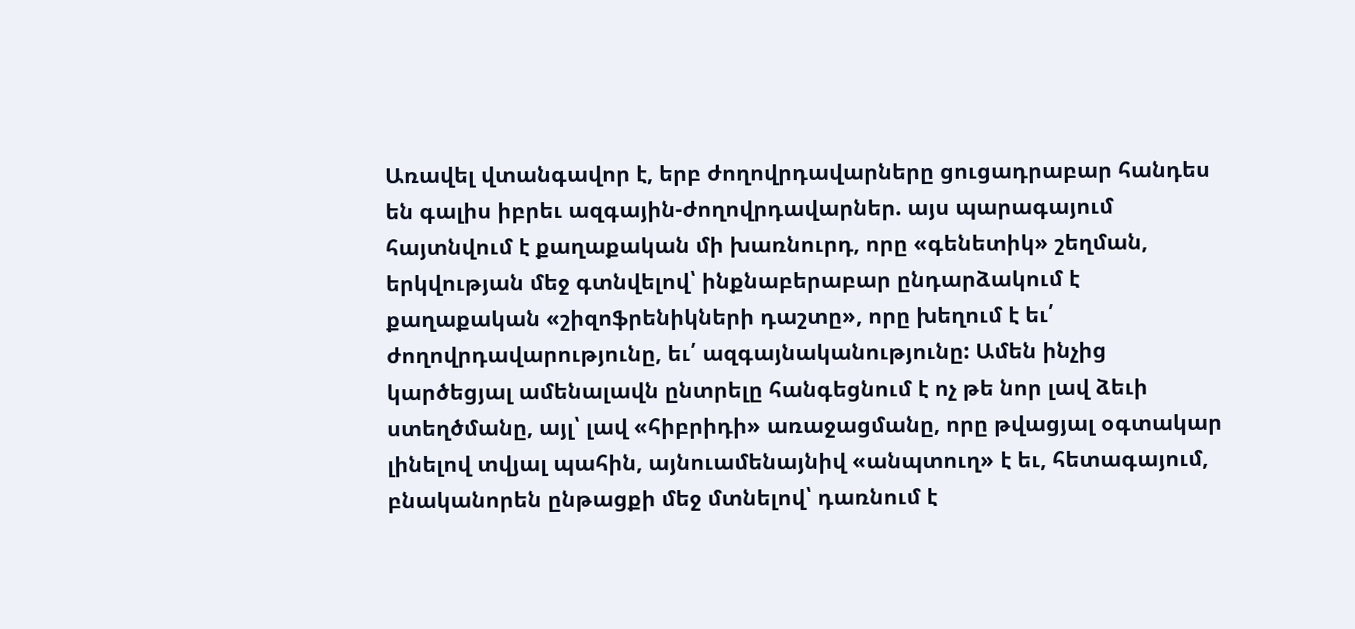Առավել վտանգավոր է, երբ ժողովրդավարները ցուցադրաբար հանդես են գալիս իբրեւ ազգային-ժողովրդավարներ. այս պարագայում հայտնվում է քաղաքական մի խառնուրդ, որը «գենետիկ» շեղման, երկվության մեջ գտնվելով՝ ինքնաբերաբար ընդարձակում է քաղաքական «շիզոֆրենիկների դաշտը», որը խեղում է եւ՛ ժողովրդավարությունը, եւ՛ ազգայնականությունը: Ամեն ինչից կարծեցյալ ամենալավն ընտրելը հանգեցնում է ոչ թե նոր լավ ձեւի ստեղծմանը, այլ՝ լավ «հիբրիդի» առաջացմանը, որը թվացյալ օգտակար լինելով տվյալ պահին, այնուամենայնիվ «անպտուղ» է եւ, հետագայում, բնականորեն ընթացքի մեջ մտնելով՝ դառնում է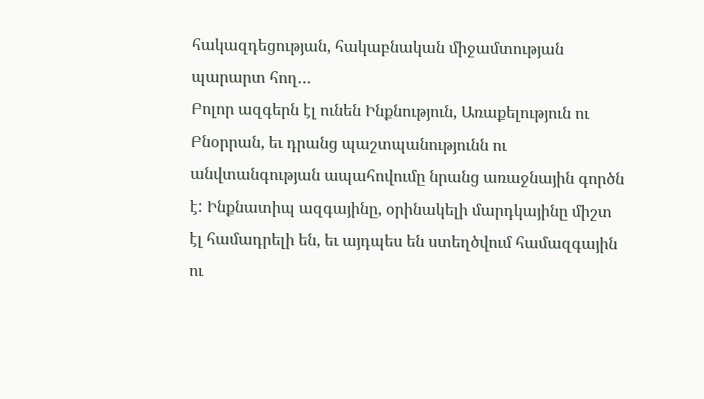հակազդեցության, հակաբնական միջամտության պարարտ հող…
Բոլոր ազգերն էլ ունեն Ինքնություն, Առաքելություն ու Բնօրրան, եւ դրանց պաշտպանությունն ու անվտանգության ապահովումը նրանց առաջնային գործն է: Ինքնատիպ ազգայինը, օրինակելի մարդկայինը միշտ էլ համադրելի են, եւ այդպես են ստեղծվում համազգային ու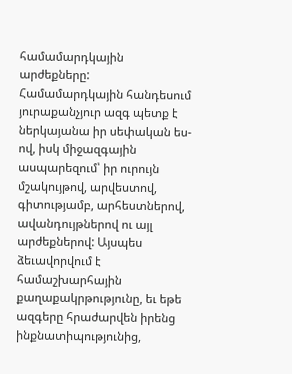համամարդկային արժեքները: Համամարդկային հանդեսում յուրաքանչյուր ազգ պետք է ներկայանա իր սեփական ես-ով, իսկ միջազգային ասպարեզում՝ իր ուրույն մշակույթով, արվեստով, գիտությամբ, արհեստներով, ավանդույթներով ու այլ արժեքներով: Այսպես ձեւավորվում է համաշխարհային քաղաքակրթությունը, եւ եթե ազգերը հրաժարվեն իրենց ինքնատիպությունից,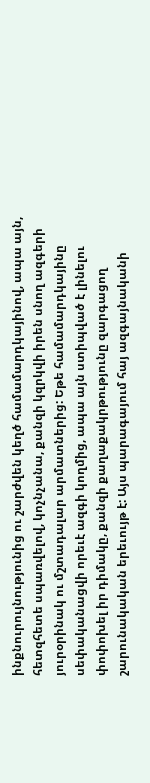ինքնուրույնությունից ու շարժվեն կեղծ համամարդկայինով, ապա այն, հետզհետե սպառվելով, կոչնչանա, քանզի կզրկվի իրեն սնող ազգերի յուրօրինակ ու մշտադալար արմատներից: Եթե համամարդկայինը սեփականացվի որեւէ ազգի կողմից, ապա այն ստիպված է լինելու փոփոխել իր դիմակը, քանզի քաղաքակրթությունը զարգացող շարունակական երեւույթ է: Այս պարագայում հայ ազգայնականի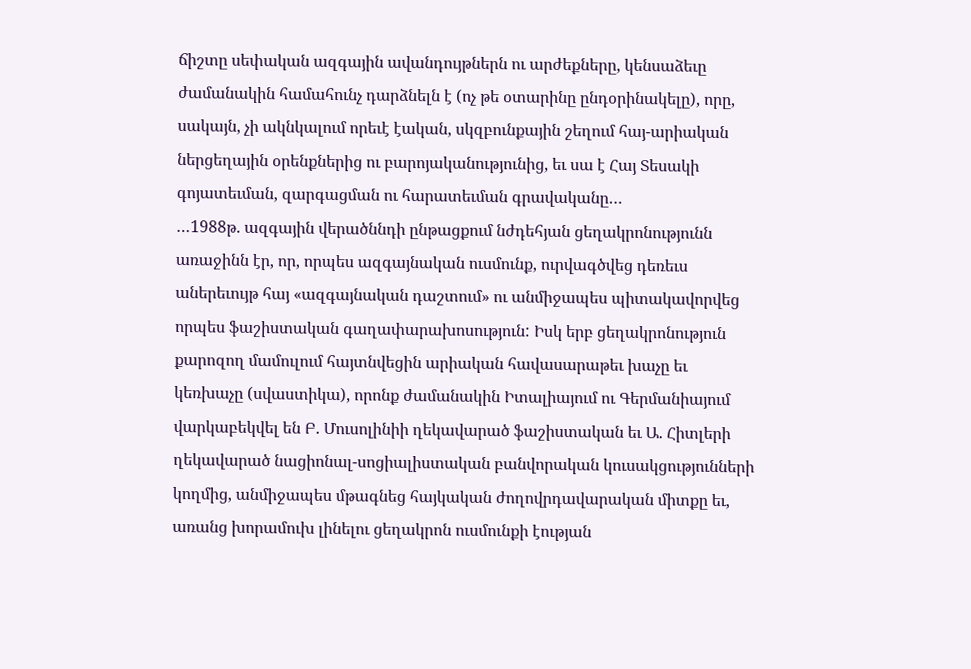ճիշտը սեփական ազգային ավանդույթներն ու արժեքները, կենսաձեւը ժամանակին համահունչ դարձնելն է (ոչ թե օտարինը ընդօրինակելը), որը, սակայն, չի ակնկալում որեւէ էական, սկզբունքային շեղում հայ-արիական ներցեղային օրենքներից ու բարոյականությունից, եւ սա է Հայ Տեսակի գոյատեւման, զարգացման ու հարատեւման գրավականը…
…1988թ. ազգային վերածննդի ընթացքում նժդեհյան ցեղակրոնությունն առաջինն էր, որ, որպես ազգայնական ուսմունք, ուրվագծվեց դեռեւս աներեւույթ հայ «ազգայնական դաշտում» ու անմիջապես պիտակավորվեց որպես ֆաշիստական գաղափարախոսություն: Իսկ երբ ցեղակրոնություն քարոզող մամուլում հայտնվեցին արիական հավասարաթեւ խաչը եւ կեռխաչը (սվաստիկա), որոնք ժամանակին Իտալիայում ու Գերմանիայում վարկաբեկվել են Բ. Մուսոլինիի ղեկավարած ֆաշիստական եւ Ա. Հիտլերի ղեկավարած նացիոնալ-սոցիալիստական բանվորական կուսակցությունների կողմից, անմիջապես մթագնեց հայկական ժողովրդավարական միտքը եւ, առանց խորամուխ լինելու ցեղակրոն ուսմունքի էության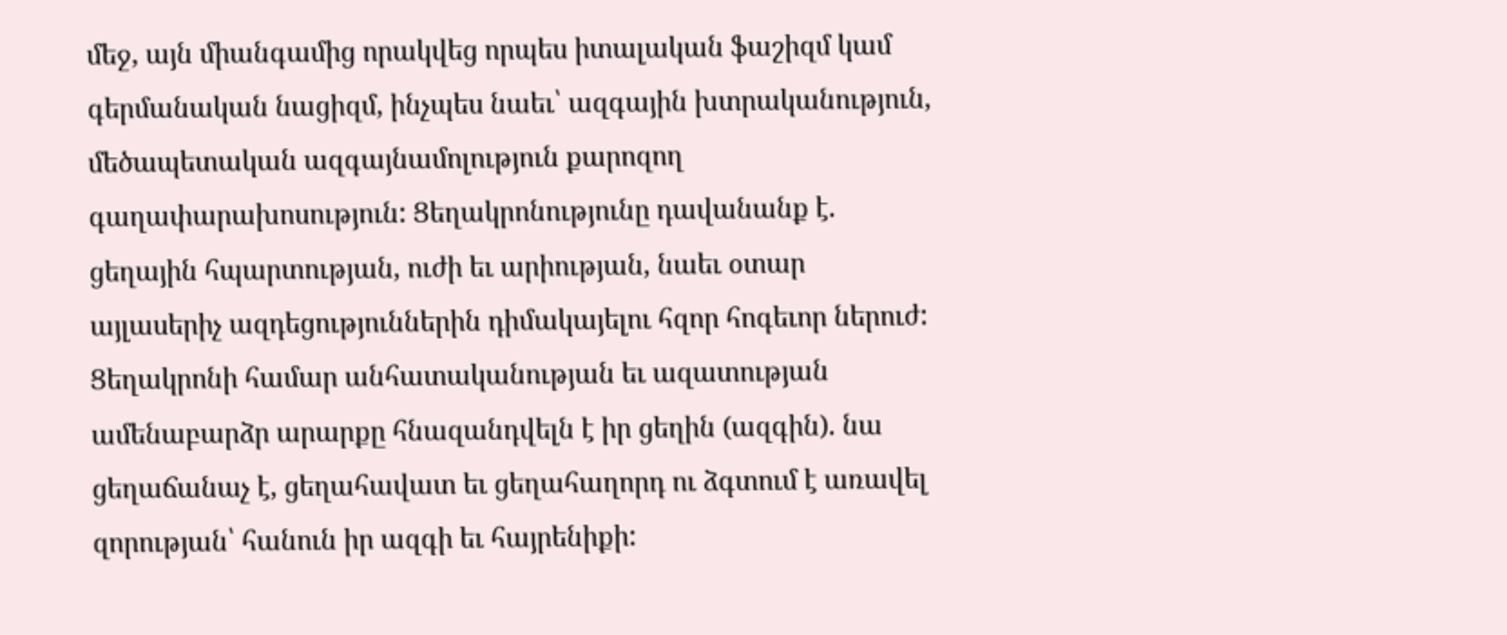մեջ, այն միանգամից որակվեց որպես իտալական ֆաշիզմ կամ գերմանական նացիզմ, ինչպես նաեւ՝ ազգային խտրականություն, մեծապետական ազգայնամոլություն քարոզող գաղափարախոսություն: Ցեղակրոնությունը դավանանք է. ցեղային հպարտության, ուժի եւ արիության, նաեւ օտար այլասերիչ ազդեցություններին դիմակայելու հզոր հոգեւոր ներուժ: Ցեղակրոնի համար անհատականության եւ ազատության ամենաբարձր արարքը հնազանդվելն է իր ցեղին (ազգին). նա ցեղաճանաչ է, ցեղահավատ եւ ցեղահաղորդ ու ձգտում է առավել զորության՝ հանուն իր ազգի եւ հայրենիքի: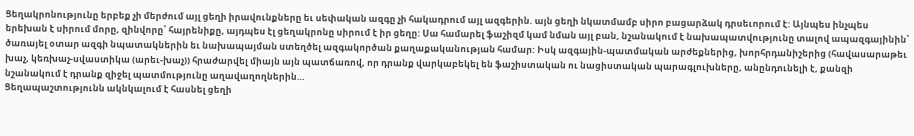Ցեղակրոնությունը երբեք չի մերժում այլ ցեղի իրավունքները եւ սեփական ազգը չի հակադրում այլ ազգերին. այն ցեղի նկատմամբ սիրո բացարձակ դրսեւորում է: Այնպես ինչպես երեխան է սիրում մորը, զինվորը՝ հայրենիքը, այդպես էլ ցեղակրոնը սիրում է իր ցեղը: Սա համարել ֆաշիզմ կամ նման այլ բան, նշանակում է նախապատվությունը տալով ապազգայինին՝ ծառայել օտար ազգի նպատակներին եւ նախապայման ստեղծել ազգակործան քաղաքականության համար: Իսկ ազգային-պատմական արժեքներից, խորհրդանիշերից (հավասարաթեւ խաչ, կեռխաչ-սվաստիկա (արեւ-խաչ)) հրաժարվել միայն այն պատճառով, որ դրանք վարկաբեկել են ֆաշիստական ու նացիստական պարագլուխները, անընդունելի է, քանզի նշանակում է դրանք զիջել պատմությունը աղավաղողներին…
Ցեղապաշտությունն ակնկալում է հասնել ցեղի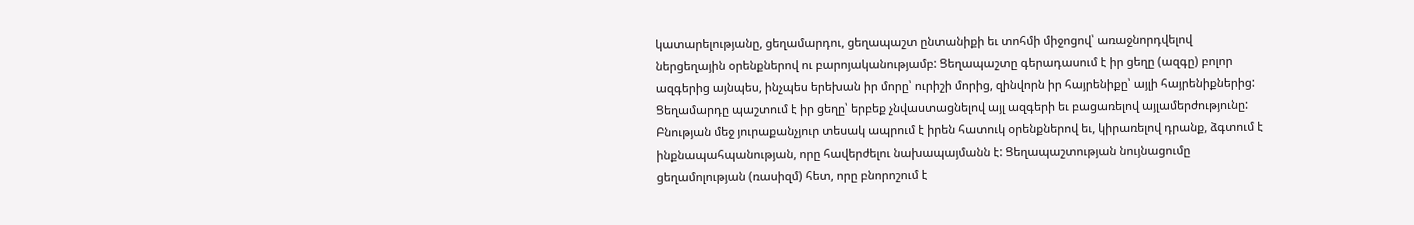կատարելությանը, ցեղամարդու, ցեղապաշտ ընտանիքի եւ տոհմի միջոցով՝ առաջնորդվելով ներցեղային օրենքներով ու բարոյականությամբ: Ցեղապաշտը գերադասում է իր ցեղը (ազգը) բոլոր ազգերից այնպես, ինչպես երեխան իր մորը՝ ուրիշի մորից, զինվորն իր հայրենիքը՝ այլի հայրենիքներից: Ցեղամարդը պաշտում է իր ցեղը՝ երբեք չնվաստացնելով այլ ազգերի եւ բացառելով այլամերժությունը: Բնության մեջ յուրաքանչյուր տեսակ ապրում է իրեն հատուկ օրենքներով եւ, կիրառելով դրանք, ձգտում է ինքնապահպանության, որը հավերժելու նախապայմանն է: Ցեղապաշտության նույնացումը ցեղամոլության (ռասիզմ) հետ, որը բնորոշում է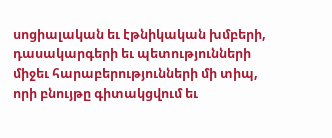սոցիալական եւ էթնիկական խմբերի, դասակարգերի եւ պետությունների միջեւ հարաբերությունների մի տիպ, որի բնույթը գիտակցվում եւ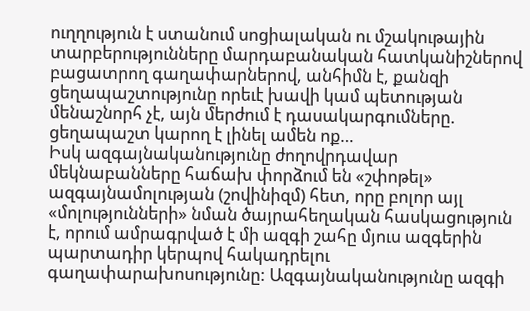ուղղություն է ստանում սոցիալական ու մշակութային տարբերությունները մարդաբանական հատկանիշներով բացատրող գաղափարներով, անհիմն է, քանզի ցեղապաշտությունը որեւէ խավի կամ պետության մենաշնորհ չէ, այն մերժում է դասակարգումները. ցեղապաշտ կարող է լինել ամեն ոք…
Իսկ ազգայնականությունը ժողովրդավար մեկնաբանները հաճախ փորձում են «շփոթել» ազգայնամոլության (շովինիզմ) հետ, որը բոլոր այլ «մոլությունների» նման ծայրահեղական հասկացություն է, որում ամրագրված է մի ազգի շահը մյուս ազգերին պարտադիր կերպով հակադրելու գաղափարախոսությունը: Ազգայնականությունը ազգի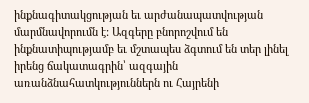ինքնագիտակցության եւ արժանապատվության մարմնավորումն է: Ազգերը բնորոշվում են ինքնատիպությամբ եւ մշտապես ձգտում են տեր լինել իրենց ճակատագրին՝ ազգային առանձնահատկություններն ու Հայրենի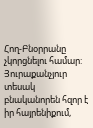Հող-Բնօրրանը չկորցնելու համար: Յուրաքանչյուր տեսակ բնականորեն հզոր է իր հայրենիքում,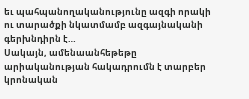եւ պահպանողականությունը ազգի որակի ու տարածքի նկատմամբ ազգայնականի գերխնդիրն է…
Սակայն, ամենաանհեթեթը արիականության հակադրումն է տարբեր կրոնական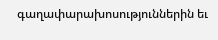գաղափարախոսություններին եւ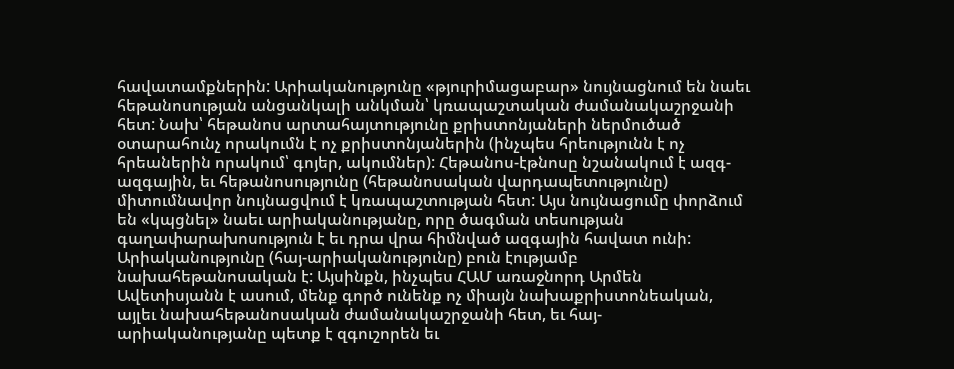հավատամքներին: Արիականությունը «թյուրիմացաբար» նույնացնում են նաեւ հեթանոսության անցանկալի անկման՝ կռապաշտական ժամանակաշրջանի հետ: Նախ՝ հեթանոս արտահայտությունը քրիստոնյաների ներմուծած օտարահունչ որակումն է ոչ քրիստոնյաներին (ինչպես հրեությունն է ոչ հրեաներին որակում՝ գոյեր, ակումներ): Հեթանոս-էթնոսը նշանակում է ազգ-ազգային, եւ հեթանոսությունը (հեթանոսական վարդապետությունը) միտումնավոր նույնացվում է կռապաշտության հետ: Այս նույնացումը փորձում են «կպցնել» նաեւ արիականությանը, որը ծագման տեսության գաղափարախոսություն է եւ դրա վրա հիմնված ազգային հավատ ունի:
Արիականությունը (հայ-արիականությունը) բուն էությամբ նախահեթանոսական է: Այսինքն, ինչպես ՀԱՄ առաջնորդ Արմեն Ավետիսյանն է ասում, մենք գործ ունենք ոչ միայն նախաքրիստոնեական, այլեւ նախահեթանոսական ժամանակաշրջանի հետ, եւ հայ-արիականությանը պետք է զգուշորեն եւ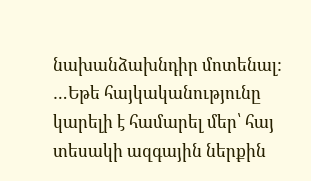նախանձախնդիր մոտենալ:
…Եթե հայկականությունը կարելի է համարել մեր՝ հայ տեսակի ազգային ներքին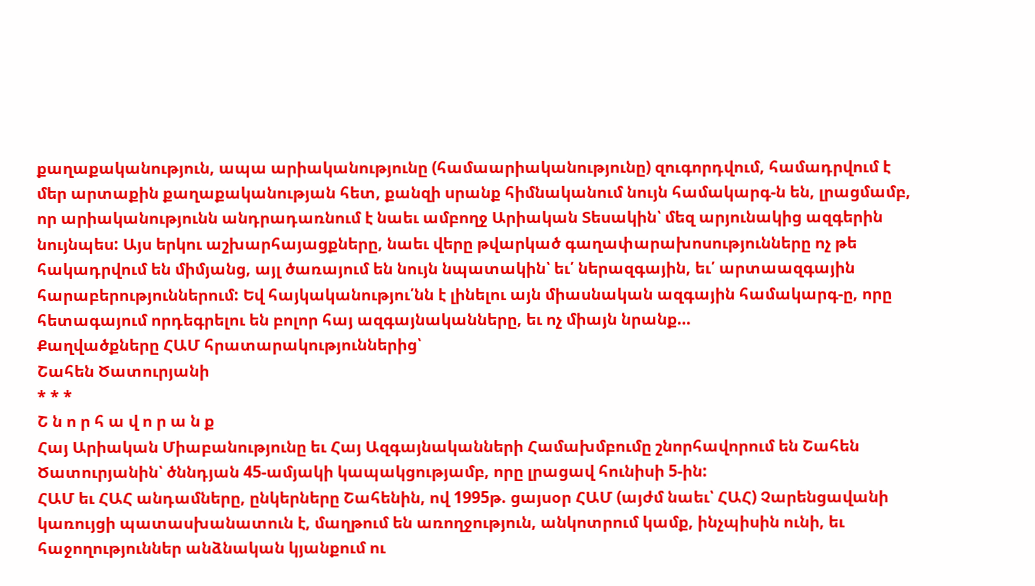քաղաքականություն, ապա արիականությունը (համաարիականությունը) զուգորդվում, համադրվում է մեր արտաքին քաղաքականության հետ, քանզի սրանք հիմնականում նույն համակարգ-ն են, լրացմամբ, որ արիականությունն անդրադառնում է նաեւ ամբողջ Արիական Տեսակին՝ մեզ արյունակից ազգերին նույնպես: Այս երկու աշխարհայացքները, նաեւ վերը թվարկած գաղափարախոսությունները ոչ թե հակադրվում են միմյանց, այլ ծառայում են նույն նպատակին՝ եւ՛ ներազգային, եւ՛ արտաազգային հարաբերություններում: Եվ հայկականությու՛նն է լինելու այն միասնական ազգային համակարգ-ը, որը հետագայում որդեգրելու են բոլոր հայ ազգայնականները, եւ ոչ միայն նրանք…
Քաղվածքները ՀԱՄ հրատարակություններից՝
Շահեն Ծատուրյանի
* * *
Շ ն ո ր հ ա վ ո ր ա ն ք
Հայ Արիական Միաբանությունը եւ Հայ Ազգայնականների Համախմբումը շնորհավորում են Շահեն Ծատուրյանին՝ ծննդյան 45-ամյակի կապակցությամբ, որը լրացավ հունիսի 5-ին:
ՀԱՄ եւ ՀԱՀ անդամները, ընկերները Շահենին, ով 1995թ. ցայսօր ՀԱՄ (այժմ նաեւ՝ ՀԱՀ) Չարենցավանի կառույցի պատասխանատուն է, մաղթում են առողջություն, անկոտրում կամք, ինչպիսին ունի, եւ հաջողություններ անձնական կյանքում ու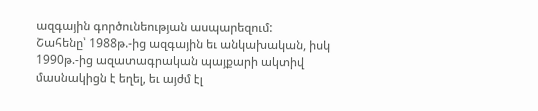ազգային գործունեության ասպարեզում:
Շահենը՝ 1988թ.-ից ազգային եւ անկախական, իսկ 1990թ.-ից ազատագրական պայքարի ակտիվ մասնակիցն է եղել, եւ այժմ էլ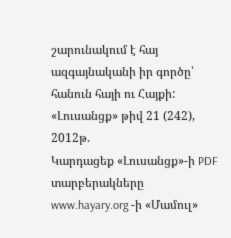շարունակում է հայ ազգայնականի իր գործը՝ հանուն հայի ու Հայքի:
«Լուսանցք» թիվ 21 (242), 2012թ.
Կարդացեք «Լուսանցք»-ի PDF տարբերակները www.hayary.org -ի «Մամուլ»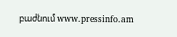բաժնում www.pressinfo.am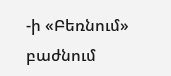-ի «Բեռնում» բաժնում